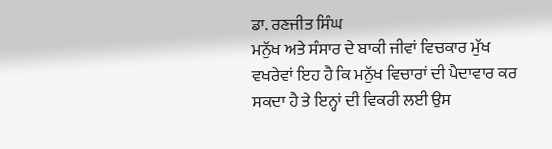ਡਾ. ਰਣਜੀਤ ਸਿੰਘ
ਮਨੁੱਖ ਅਤੇ ਸੰਸਾਰ ਦੇ ਬਾਕੀ ਜੀਵਾਂ ਵਿਚਕਾਰ ਮੁੱਖ ਵਖਰੇਵਾਂ ਇਹ ਹੈ ਕਿ ਮਨੁੱਖ ਵਿਚਾਰਾਂ ਦੀ ਪੈਦਾਵਾਰ ਕਰ ਸਕਦਾ ਹੈ ਤੇ ਇਨ੍ਹਾਂ ਦੀ ਵਿਕਰੀ ਲਈ ਉਸ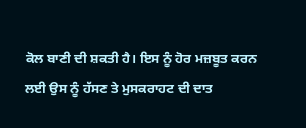ਕੋਲ ਬਾਣੀ ਦੀ ਸ਼ਕਤੀ ਹੈ। ਇਸ ਨੂੰ ਹੋਰ ਮਜ਼ਬੂਤ ਕਰਨ ਲਈ ਉਸ ਨੂੰ ਹੱਸਣ ਤੇ ਮੁਸਕਰਾਹਟ ਦੀ ਦਾਤ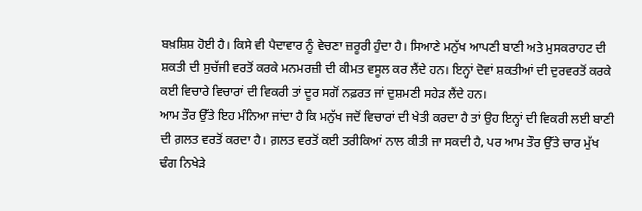ਬਖ਼ਸ਼ਿਸ਼ ਹੋਈ ਹੈ। ਕਿਸੇ ਵੀ ਪੈਦਾਵਾਰ ਨੂੰ ਵੇਚਣਾ ਜ਼ਰੂਰੀ ਹੁੰਦਾ ਹੈ। ਸਿਆਣੇ ਮਨੁੱਖ ਆਪਣੀ ਬਾਣੀ ਅਤੇ ਮੁਸਕਰਾਹਟ ਦੀ ਸ਼ਕਤੀ ਦੀ ਸੁਚੱਜੀ ਵਰਤੋਂ ਕਰਕੇ ਮਨਮਰਜ਼ੀ ਦੀ ਕੀਮਤ ਵਸੂਲ ਕਰ ਲੈਂਦੇ ਹਨ। ਇਨ੍ਹਾਂ ਦੋਵਾਂ ਸ਼ਕਤੀਆਂ ਦੀ ਦੁਰਵਰਤੋਂ ਕਰਕੇ ਕਈ ਵਿਚਾਰੇ ਵਿਚਾਰਾਂ ਦੀ ਵਿਕਰੀ ਤਾਂ ਦੂਰ ਸਗੋਂ ਨਫ਼ਰਤ ਜਾਂ ਦੁਸ਼ਮਣੀ ਸਹੇੜ ਲੈਂਦੇ ਹਨ।
ਆਮ ਤੌਰ ਉੱਤੇ ਇਹ ਮੰਨਿਆ ਜਾਂਦਾ ਹੈ ਕਿ ਮਨੁੱਖ ਜਦੋਂ ਵਿਚਾਰਾਂ ਦੀ ਖੇਤੀ ਕਰਦਾ ਹੈ ਤਾਂ ਉਹ ਇਨ੍ਹਾਂ ਦੀ ਵਿਕਰੀ ਲਈ ਬਾਣੀ ਦੀ ਗ਼ਲਤ ਵਰਤੋਂ ਕਰਦਾ ਹੈ। ਗ਼ਲਤ ਵਰਤੋਂ ਕਈ ਤਰੀਕਿਆਂ ਨਾਲ ਕੀਤੀ ਜਾ ਸਕਦੀ ਹੈ, ਪਰ ਆਮ ਤੌਰ ਉੱਤੇ ਚਾਰ ਮੁੱਖ ਢੰਗ ਨਿਖੇੜੇ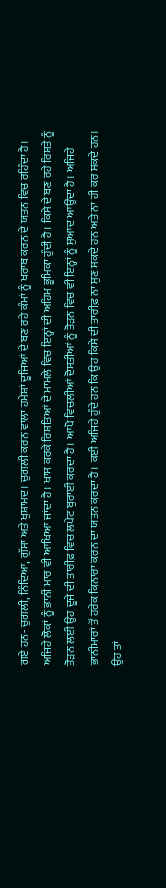ਗਏ ਹਨ- ਚੁਗਲੀ, ਨਿੰਦਿਆ, ਗੁੱਸਾ ਅਤੇ ਖੁਸ਼ਾਮਦ। ਚੁਗਲੀ ਕਰਨ ਵਾਲਾ ਹਮੇਸ਼ਾਂ ਦੂਜਿਆਂ ਦੇ ਬਣ ਰਹੇ ਕੰਮਾਂ ਨੂੰ ਖਰਾਬ ਕਰਨ ਦੇ ਯਤਨ ਵਿਚ ਰਹਿੰਦਾ ਹੈ। ਅਜਿਹੇ ਲੋਕਾਂ ਨੂੰ ਭਾਨੀ ਮਾਰ ਵੀ ਆਖਿਆ ਜਾਂਦਾ ਹੈ। ਖਾਸ ਕਰਕੇ ਰਿਸ਼ਤਿਆਂ ਦੇ ਮਾਮਲੇ ਵਿਚ ਇਨ੍ਹਾਂ ਦੀ ਅਹਿਮ ਭੂਮਿਕਾ ਹੁੰਦੀ ਹੈ। ਕਿਸੇ ਦੇ ਬਣ ਰਹੇ ਰਿਸ਼ਤੇ ਨੂੰ ਤੋੜਨ ਲਈ ਉਹ ਦੂਜੇ ਦੀ ਤਾਰੀਫ਼ ਵਿਚ ਲਪੇਟ ਬੁਰਾਈ ਕਰਦਾ ਹੈ। ਆਪੋ ਵਿਚਲੀਆਂ ਦੋਸਤੀਆਂ ਨੂੰ ਤੋੜਨ ਵਿਚ ਵੀ ਇਨ੍ਹਾਂ ਨੂੰ ਸੁਆਦ ਆਉਂਦਾ ਹੈ। ਅਜਿਹੇ ਭਾਨੀਮਾਰਾਂ ਤੋਂ ਹਰੇਕ ਕਿਨਾਰਾ ਕਰਨ ਦਾ ਯਤਨ ਕਰਦਾ ਹੈ। ਕਈ ਅਜਿਹੇ ਹੁੰਦੇ ਹਨ ਕਿ ਉਹ ਕਿਸੇ ਦੀ ਤਾਰੀਫ਼ ਨਾ ਸੁਣ ਸਕਦੇ ਹਨ ਅਤੇ ਨਾ ਹੀ ਕਰ ਸਕਦੇ ਹਨ। ਉਹ ਤਾਂ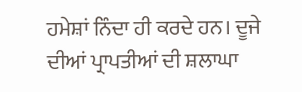ਹਮੇਸ਼ਾਂ ਨਿੰਦਾ ਹੀ ਕਰਦੇ ਹਨ। ਦੂਜੇ ਦੀਆਂ ਪ੍ਰਾਪਤੀਆਂ ਦੀ ਸ਼ਲਾਘਾ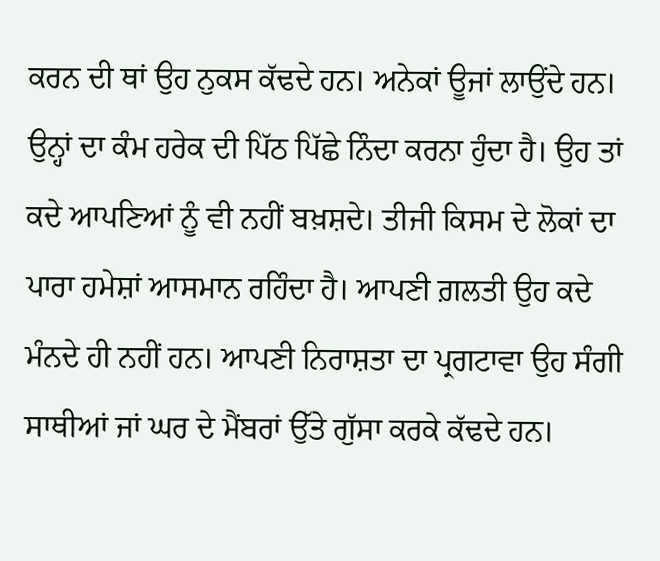ਕਰਨ ਦੀ ਥਾਂ ਉਹ ਨੁਕਸ ਕੱਢਦੇ ਹਨ। ਅਨੇਕਾਂ ਊਜਾਂ ਲਾਉਂਦੇ ਹਨ। ਉਨ੍ਹਾਂ ਦਾ ਕੰਮ ਹਰੇਕ ਦੀ ਪਿੱਠ ਪਿੱਛੇ ਨਿੰਦਾ ਕਰਨਾ ਹੁੰਦਾ ਹੈ। ਉਹ ਤਾਂ ਕਦੇ ਆਪਣਿਆਂ ਨੂੰ ਵੀ ਨਹੀਂ ਬਖ਼ਸ਼ਦੇ। ਤੀਜੀ ਕਿਸਮ ਦੇ ਲੋਕਾਂ ਦਾ ਪਾਰਾ ਹਮੇਸ਼ਾਂ ਆਸਮਾਨ ਰਹਿੰਦਾ ਹੈ। ਆਪਣੀ ਗ਼ਲਤੀ ਉਹ ਕਦੇ ਮੰਨਦੇ ਹੀ ਨਹੀਂ ਹਨ। ਆਪਣੀ ਨਿਰਾਸ਼ਤਾ ਦਾ ਪ੍ਰਗਟਾਵਾ ਉਹ ਸੰਗੀ ਸਾਥੀਆਂ ਜਾਂ ਘਰ ਦੇ ਮੈਂਬਰਾਂ ਉੱਤੇ ਗੁੱਸਾ ਕਰਕੇ ਕੱਢਦੇ ਹਨ।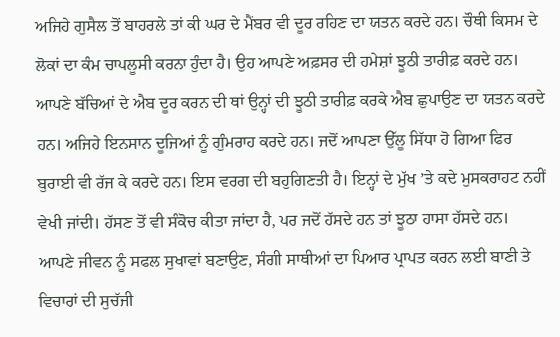ਅਜਿਹੇ ਗੁਸੈਲ ਤੋਂ ਬਾਹਰਲੇ ਤਾਂ ਕੀ ਘਰ ਦੇ ਮੈਂਬਰ ਵੀ ਦੂਰ ਰਹਿਣ ਦਾ ਯਤਨ ਕਰਦੇ ਹਨ। ਚੌਥੀ ਕਿਸਮ ਦੇ ਲੋਕਾਂ ਦਾ ਕੰਮ ਚਾਪਲੂਸੀ ਕਰਨਾ ਹੁੰਦਾ ਹੈ। ਉਹ ਆਪਣੇ ਅਫ਼ਸਰ ਦੀ ਹਮੇਸ਼ਾਂ ਝੂਠੀ ਤਾਰੀਫ਼ ਕਰਦੇ ਹਨ। ਆਪਣੇ ਬੱਚਿਆਂ ਦੇ ਐਬ ਦੂਰ ਕਰਨ ਦੀ ਥਾਂ ਉਨ੍ਹਾਂ ਦੀ ਝੂਠੀ ਤਾਰੀਫ਼ ਕਰਕੇ ਐਬ ਛੁਪਾਉਣ ਦਾ ਯਤਨ ਕਰਦੇ ਹਨ। ਅਜਿਹੇ ਇਨਸਾਨ ਦੂਜਿਆਂ ਨੂੰ ਗੁੰਮਰਾਹ ਕਰਦੇ ਹਨ। ਜਦੋਂ ਆਪਣਾ ਉੱਲੂ ਸਿੱਧਾ ਹੋ ਗਿਆ ਫਿਰ ਬੁਰਾਈ ਵੀ ਰੱਜ ਕੇ ਕਰਦੇ ਹਨ। ਇਸ ਵਰਗ ਦੀ ਬਹੁਗਿਣਤੀ ਹੈ। ਇਨ੍ਹਾਂ ਦੇ ਮੁੱਖ ’ਤੇ ਕਦੇ ਮੁਸਕਰਾਹਟ ਨਹੀਂ ਵੇਖੀ ਜਾਂਦੀ। ਹੱਸਣ ਤੋਂ ਵੀ ਸੰਕੋਚ ਕੀਤਾ ਜਾਂਦਾ ਹੈ, ਪਰ ਜਦੋਂ ਹੱਸਦੇ ਹਨ ਤਾਂ ਝੂਠਾ ਹਾਸਾ ਹੱਸਦੇ ਹਨ।
ਆਪਣੇ ਜੀਵਨ ਨੂੰ ਸਫਲ ਸੁਖਾਵਾਂ ਬਣਾਉਣ, ਸੰਗੀ ਸਾਥੀਆਂ ਦਾ ਪਿਆਰ ਪ੍ਰਾਪਤ ਕਰਨ ਲਈ ਬਾਣੀ ਤੇ ਵਿਚਾਰਾਂ ਦੀ ਸੁਚੱਜੀ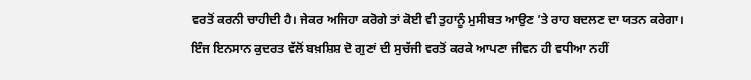ਵਰਤੋਂ ਕਰਨੀ ਚਾਹੀਦੀ ਹੈ। ਜੇਕਰ ਅਜਿਹਾ ਕਰੋਗੇ ਤਾਂ ਕੋਈ ਵੀ ਤੁਹਾਨੂੰ ਮੁਸੀਬਤ ਆਉਣ ’ਤੇ ਰਾਹ ਬਦਲਣ ਦਾ ਯਤਨ ਕਰੇਗਾ।
ਇੰਜ ਇਨਸਾਨ ਕੁਦਰਤ ਵੱਲੋਂ ਬਖ਼ਸ਼ਿਸ਼ ਦੋ ਗੁਣਾਂ ਦੀ ਸੁਚੱਜੀ ਵਰਤੋਂ ਕਰਕੇ ਆਪਣਾ ਜੀਵਨ ਹੀ ਵਧੀਆ ਨਹੀਂ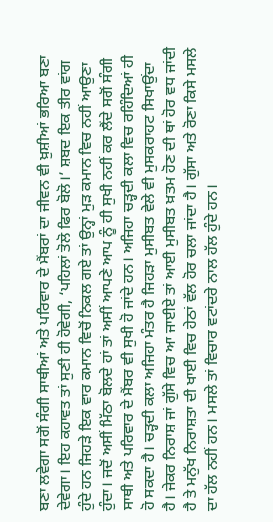ਬਣਾ ਲਵੇਗਾ ਸਗੋਂ ਸੰਗੀ ਸਾਥੀਆਂ ਅਤੇ ਪਰਿਵਾਰ ਦੇ ਮੈਂਬਰਾਂ ਦਾ ਜੀਵਨ ਵੀ ਖ਼ੁਸ਼ੀਆਂ ਭਰਿਆ ਬਣਾ ਦੇਵੇਗਾ। ਇਹ ਕਹਾਵਤ ਤਾਂ ਸੁਣੀ ਹੀ ਹੋਵੇਗੀ, ‘ਪਹਿਲਾਂ ਤੋਲੋ ਫਿਰ ਬੋਲੋ।’ ਸ਼ਬਦ ਇਕ ਤੀਰ ਵਾਂਗ ਹੁੰਦੇ ਹਨ ਜਿਹੜੇ ਇਕ ਵਾਰ ਕਮਾਨ ਵਿਚੋਂ ਨਿਕਲ ਗਏ ਤਾਂ ਉਨ੍ਹਾਂ ਮੁੜ ਕਮਾਨ ਵਿਚ ਨਹੀਂ ਆਉਣਾ ਹੁੰਦਾ। ਜਦੋਂ ਅਸੀਂ ਮਿੱਠਾ ਬੋਲਦੇ ਹਾਂ ਤਾਂ ਅਸੀਂ ਆਪਣੇ ਆਪ ਨੂੰ ਹੀ ਸੁਖੀ ਨਹੀਂ ਕਰ ਲੈਂਦੇ ਸਗੋਂ ਸੰਗੀ ਸਾਥੀ ਅਤੇ ਪਰਿਵਾਰ ਦੇ ਮੈਂਬਰ ਵੀ ਸੁਖੀ ਹੋ ਜਾਂਦੇ ਹਨ। ਅਜਿਹਾ ਚੜ੍ਹਦੀ ਕਲਾ ਵਿਚ ਰਹਿੰਦਿਆਂ ਹੀ ਹੋ ਸਕਦਾ ਹੈ। ਚੜ੍ਹਦੀ ਕਲਾ ਅਜਿਹਾ ਮੰਤਰ ਹੈ ਜਿਹੜਾ ਮੁਸੀਬਤ ਵੇਲੇ ਵੀ ਮੁਸਕਰਾਹਟ ਸਿਖਾਉਂਦਾ ਹੈ। ਜੇਕਰ ਨਿਰਾਸ਼ ਜਾਂ ਗੁੱਸੇ ਵਿਚ ਆ ਜਾਈਏ ਤਾਂ ਆਈ ਮੁਸੀਬਤ ਖ਼ਤਮ ਹੋਣ ਦੀ ਥਾਂ ਹੋਰ ਵਧ ਜਾਂਦੀ ਹੈ ਤੇ ਮਨੁੱਖ ਨਿਰਾਸ਼ਤਾ ਦੀ ਖਾਈ ਵਿਚ ਹੇਠਾਂ ਵੱਲ ਹੋਰ ਚਲਾ ਜਾਂਦਾ ਹੈ। ਗੁੱਸਾ ਅਤੇ ਰੋਣਾ ਕਿਸੇ ਮਸਲੇ ਦਾ ਹੱਲ ਨਹੀਂ ਹਨ। ਮਸਲੇ ਤਾਂ ਵਿਚਾਰ ਵਟਾਂਦਰੇ ਨਾਲ ਹੱਲ ਹੁੰਦੇ ਹਨ।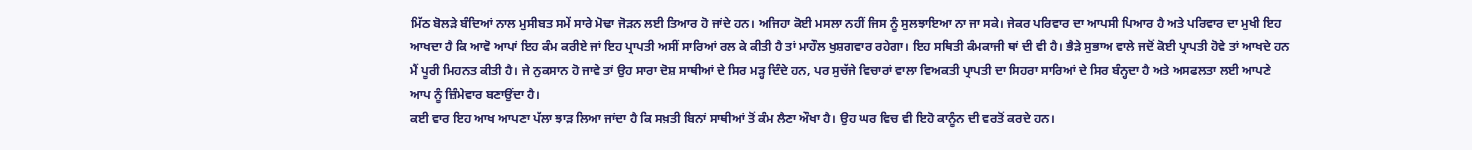ਮਿੱਠ ਬੋਲੜੇ ਬੰਦਿਆਂ ਨਾਲ ਮੁਸੀਬਤ ਸਮੇਂ ਸਾਰੇ ਮੋਢਾ ਜੋੜਨ ਲਈ ਤਿਆਰ ਹੋ ਜਾਂਦੇ ਹਨ। ਅਜਿਹਾ ਕੋਈ ਮਸਲਾ ਨਹੀਂ ਜਿਸ ਨੂੰ ਸੁਲਝਾਇਆ ਨਾ ਜਾ ਸਕੇ। ਜੇਕਰ ਪਰਿਵਾਰ ਦਾ ਆਪਸੀ ਪਿਆਰ ਹੈ ਅਤੇ ਪਰਿਵਾਰ ਦਾ ਮੁਖੀ ਇਹ ਆਖਦਾ ਹੈ ਕਿ ਆਵੋ ਆਪਾਂ ਇਹ ਕੰਮ ਕਰੀਏ ਜਾਂ ਇਹ ਪ੍ਰਾਪਤੀ ਅਸੀਂ ਸਾਰਿਆਂ ਰਲ ਕੇ ਕੀਤੀ ਹੈ ਤਾਂ ਮਾਹੌਲ ਖੁਸ਼ਗਵਾਰ ਰਹੇਗਾ। ਇਹ ਸਥਿਤੀ ਕੰਮਕਾਜੀ ਥਾਂ ਦੀ ਵੀ ਹੈ। ਭੈੜੇ ਸੁਭਾਅ ਵਾਲੇ ਜਦੋਂ ਕੋਈ ਪ੍ਰਾਪਤੀ ਹੋਵੇ ਤਾਂ ਆਖਦੇ ਹਨ ਮੈਂ ਪੂਰੀ ਮਿਹਨਤ ਕੀਤੀ ਹੈ। ਜੇ ਨੁਕਸਾਨ ਹੋ ਜਾਵੇ ਤਾਂ ਉਹ ਸਾਰਾ ਦੋਸ਼ ਸਾਥੀਆਂ ਦੇ ਸਿਰ ਮੜ੍ਹ ਦਿੰਦੇ ਹਨ, ਪਰ ਸੁਚੱਜੇ ਵਿਚਾਰਾਂ ਵਾਲਾ ਵਿਅਕਤੀ ਪ੍ਰਾਪਤੀ ਦਾ ਸਿਹਰਾ ਸਾਰਿਆਂ ਦੇ ਸਿਰ ਬੰਨ੍ਹਦਾ ਹੈ ਅਤੇ ਅਸਫਲਤਾ ਲਈ ਆਪਣੇ ਆਪ ਨੂੰ ਜ਼ਿੰਮੇਵਾਰ ਬਣਾਉਂਦਾ ਹੈ।
ਕਈ ਵਾਰ ਇਹ ਆਖ ਆਪਣਾ ਪੱਲਾ ਝਾੜ ਲਿਆ ਜਾਂਦਾ ਹੈ ਕਿ ਸਖ਼ਤੀ ਬਿਨਾਂ ਸਾਥੀਆਂ ਤੋਂ ਕੰਮ ਲੈਣਾ ਔਖਾ ਹੈ। ਉਹ ਘਰ ਵਿਚ ਵੀ ਇਹੋ ਕਾਨੂੰਨ ਦੀ ਵਰਤੋਂ ਕਰਦੇ ਹਨ।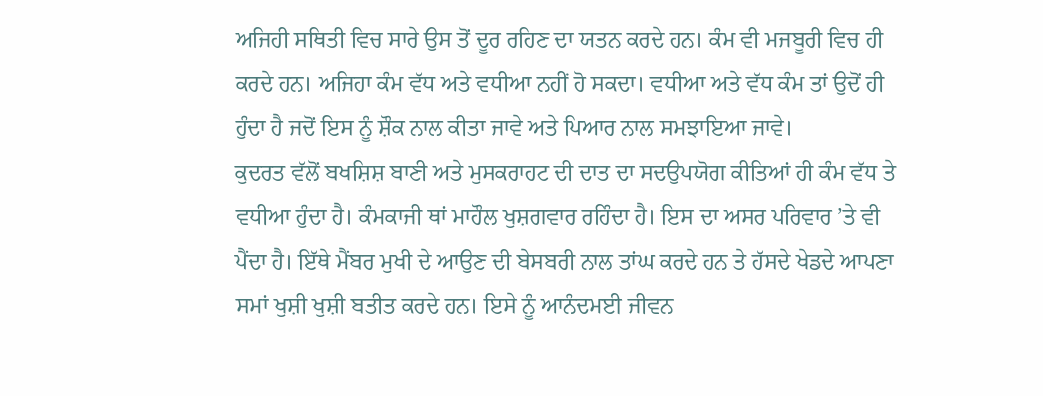ਅਜਿਹੀ ਸਥਿਤੀ ਵਿਚ ਸਾਰੇ ਉਸ ਤੋਂ ਦੂਰ ਰਹਿਣ ਦਾ ਯਤਨ ਕਰਦੇ ਹਨ। ਕੰਮ ਵੀ ਮਜਬੂਰੀ ਵਿਚ ਹੀ ਕਰਦੇ ਹਨ। ਅਜਿਹਾ ਕੰਮ ਵੱਧ ਅਤੇ ਵਧੀਆ ਨਹੀਂ ਹੋ ਸਕਦਾ। ਵਧੀਆ ਅਤੇ ਵੱਧ ਕੰਮ ਤਾਂ ਉਦੋਂ ਹੀ ਹੁੰਦਾ ਹੈ ਜਦੋਂ ਇਸ ਨੂੰ ਸ਼ੌਕ ਨਾਲ ਕੀਤਾ ਜਾਵੇ ਅਤੇ ਪਿਆਰ ਨਾਲ ਸਮਝਾਇਆ ਜਾਵੇ।
ਕੁਦਰਤ ਵੱਲੋਂ ਬਖਸ਼ਿਸ਼ ਬਾਣੀ ਅਤੇ ਮੁਸਕਰਾਹਟ ਦੀ ਦਾਤ ਦਾ ਸਦਉਪਯੋਗ ਕੀਤਿਆਂ ਹੀ ਕੰਮ ਵੱਧ ਤੇ ਵਧੀਆ ਹੁੰਦਾ ਹੈ। ਕੰਮਕਾਜੀ ਥਾਂ ਮਾਹੌਲ ਖੁਸ਼ਗਵਾਰ ਰਹਿੰਦਾ ਹੈ। ਇਸ ਦਾ ਅਸਰ ਪਰਿਵਾਰ ’ਤੇ ਵੀ ਪੈਂਦਾ ਹੈ। ਇੱਥੇ ਮੈਂਬਰ ਮੁਖੀ ਦੇ ਆਉਣ ਦੀ ਬੇਸਬਰੀ ਨਾਲ ਤਾਂਘ ਕਰਦੇ ਹਨ ਤੇ ਹੱਸਦੇ ਖੇਡਦੇ ਆਪਣਾ ਸਮਾਂ ਖੁਸ਼ੀ ਖੁਸ਼ੀ ਬਤੀਤ ਕਰਦੇ ਹਨ। ਇਸੇ ਨੂੰ ਆਨੰਦਮਈ ਜੀਵਨ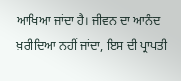ਆਖਿਆ ਜਾਂਦਾ ਹੈ। ਜੀਵਨ ਦਾ ਆਨੰਦ ਖ਼ਰੀਦਿਆ ਨਹੀਂ ਜਾਂਦਾ, ਇਸ ਦੀ ਪ੍ਰਾਪਤੀ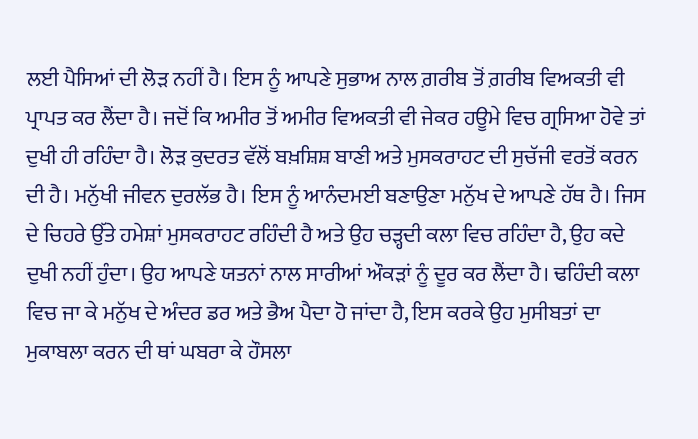ਲਈ ਪੈਸਿਆਂ ਦੀ ਲੋੜ ਨਹੀਂ ਹੈ। ਇਸ ਨੂੰ ਆਪਣੇ ਸੁਭਾਅ ਨਾਲ ਗ਼ਰੀਬ ਤੋਂ ਗ਼ਰੀਬ ਵਿਅਕਤੀ ਵੀ ਪ੍ਰਾਪਤ ਕਰ ਲੈਂਦਾ ਹੈ। ਜਦੋਂ ਕਿ ਅਮੀਰ ਤੋਂ ਅਮੀਰ ਵਿਅਕਤੀ ਵੀ ਜੇਕਰ ਹਊਮੇ ਵਿਚ ਗ੍ਰਸਿਆ ਹੋਵੇ ਤਾਂ ਦੁਖੀ ਹੀ ਰਹਿੰਦਾ ਹੈ। ਲੋੜ ਕੁਦਰਤ ਵੱਲੋਂ ਬਖ਼ਸ਼ਿਸ਼ ਬਾਣੀ ਅਤੇ ਮੁਸਕਰਾਹਟ ਦੀ ਸੁਚੱਜੀ ਵਰਤੋਂ ਕਰਨ ਦੀ ਹੈ। ਮਨੁੱਖੀ ਜੀਵਨ ਦੁਰਲੱਭ ਹੈ। ਇਸ ਨੂੰ ਆਨੰਦਮਈ ਬਣਾਉਣਾ ਮਨੁੱਖ ਦੇ ਆਪਣੇ ਹੱਥ ਹੈ। ਜਿਸ ਦੇ ਚਿਹਰੇ ਉੱਤੇ ਹਮੇਸ਼ਾਂ ਮੁਸਕਰਾਹਟ ਰਹਿੰਦੀ ਹੈ ਅਤੇ ਉਹ ਚੜ੍ਹਦੀ ਕਲਾ ਵਿਚ ਰਹਿੰਦਾ ਹੈ, ਉਹ ਕਦੇ ਦੁਖੀ ਨਹੀਂ ਹੁੰਦਾ। ਉਹ ਆਪਣੇ ਯਤਨਾਂ ਨਾਲ ਸਾਰੀਆਂ ਔਕੜਾਂ ਨੂੰ ਦੂਰ ਕਰ ਲੈਂਦਾ ਹੈ। ਢਹਿੰਦੀ ਕਲਾ ਵਿਚ ਜਾ ਕੇ ਮਨੁੱਖ ਦੇ ਅੰਦਰ ਡਰ ਅਤੇ ਭੈਅ ਪੈਦਾ ਹੋ ਜਾਂਦਾ ਹੈ, ਇਸ ਕਰਕੇ ਉਹ ਮੁਸੀਬਤਾਂ ਦਾ ਮੁਕਾਬਲਾ ਕਰਨ ਦੀ ਥਾਂ ਘਬਰਾ ਕੇ ਹੌਸਲਾ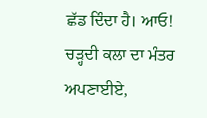ਛੱਡ ਦਿੰਦਾ ਹੈ। ਆਓ! ਚੜ੍ਹਦੀ ਕਲਾ ਦਾ ਮੰਤਰ ਅਪਣਾਈਏ,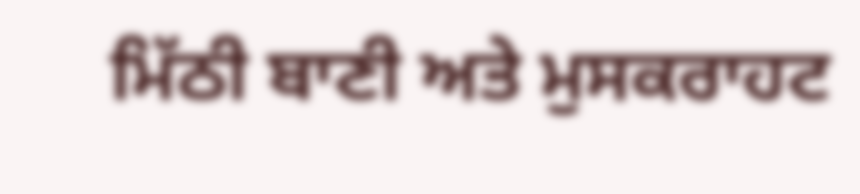ਮਿੱਠੀ ਬਾਣੀ ਅਤੇ ਮੁਸਕਰਾਹਟ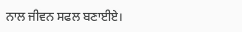ਨਾਲ ਜੀਵਨ ਸਫਲ ਬਣਾਈਏ।